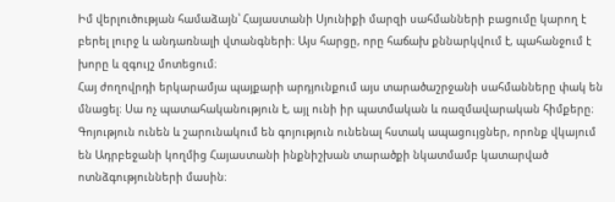Իմ վերլուծության համաձայն՝ Հայաստանի Սյունիքի մարզի սահմանների բացումը կարող է բերել լուրջ և անդառնալի վտանգների։ Այս հարցը, որը հաճախ քննարկվում է, պահանջում է խորը և զգույշ մոտեցում։
Հայ ժողովրդի երկարամյա պայքարի արդյունքում այս տարածաշրջանի սահմանները փակ են մնացել։ Սա ոչ պատահականություն է, այլ ունի իր պատմական և ռազմավարական հիմքերը։ Գոյություն ունեն և շարունակում են գոյություն ունենալ հստակ ապացույցներ, որոնք վկայում են Ադրբեջանի կողմից Հայաստանի ինքնիշխան տարածքի նկատմամբ կատարված ոտնձգությունների մասին։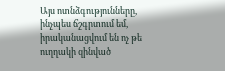Այս ոտնձգությունները, ինչպես ճշգրտում եմ, իրականացվում են ոչ թե ուղղակի զինված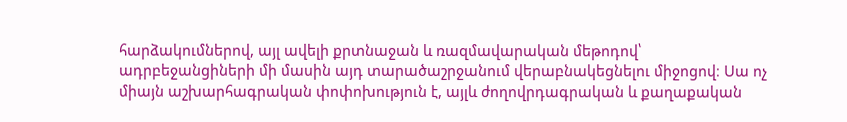հարձակումներով, այլ ավելի քրտնաջան և ռազմավարական մեթոդով՝ ադրբեջանցիների մի մասին այդ տարածաշրջանում վերաբնակեցնելու միջոցով։ Սա ոչ միայն աշխարհագրական փոփոխություն է, այլև ժողովրդագրական և քաղաքական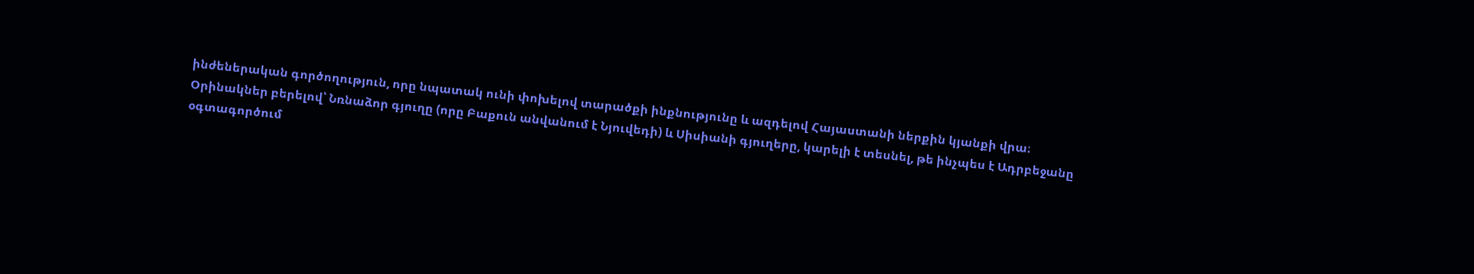ինժեներական գործողություն, որը նպատակ ունի փոխելով տարածքի ինքնությունը և ազդելով Հայաստանի ներքին կյանքի վրա։
Օրինակներ բերելով՝ Նռնաձոր գյուղը (որը Բաքուն անվանում է Նյուվեդի) և Սիսիանի գյուղերը, կարելի է տեսնել, թե ինչպես է Ադրբեջանը օգտագործում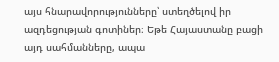այս հնարավորությունները՝ ստեղծելով իր ազդեցության գոտիներ։ Եթե Հայաստանը բացի այդ սահմանները, ապա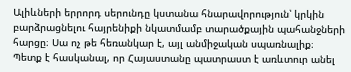Ալիևների երրորդ սերունդը կստանա հնարավորություն՝ կրկին բարձրացնելու հայրենիքի նկատմամբ տարածքային պահանջների հարցը։ Սա ոչ թե հեռանկար է, այլ անմիջական սպառնալիք։
Պետք է հասկանալ, որ Հայաստանը պատրաստ է առևտուր անել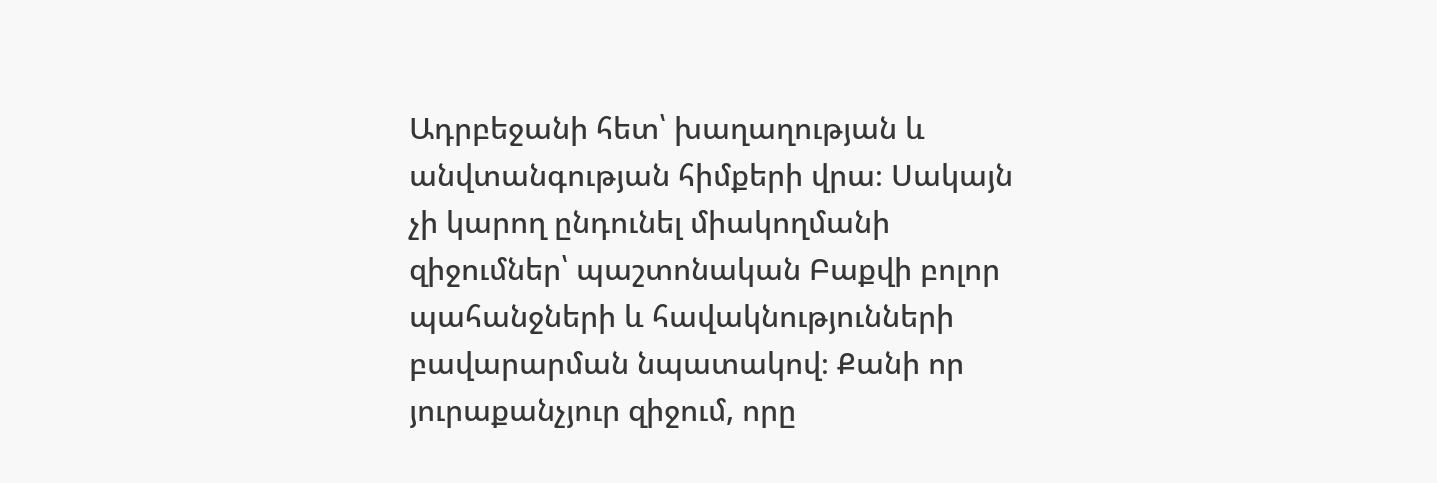Ադրբեջանի հետ՝ խաղաղության և անվտանգության հիմքերի վրա։ Սակայն չի կարող ընդունել միակողմանի զիջումներ՝ պաշտոնական Բաքվի բոլոր պահանջների և հավակնությունների բավարարման նպատակով։ Քանի որ յուրաքանչյուր զիջում, որը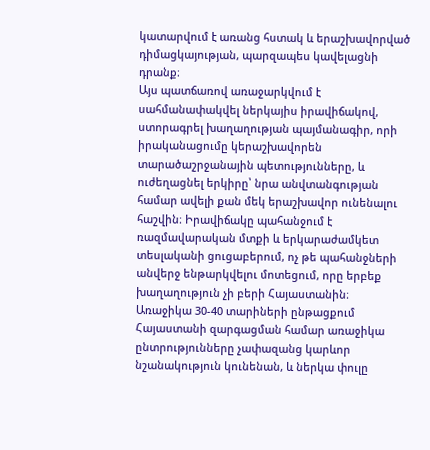կատարվում է առանց հստակ և երաշխավորված դիմացկայության, պարզապես կավելացնի դրանք։
Այս պատճառով առաջարկվում է սահմանափակվել ներկայիս իրավիճակով, ստորագրել խաղաղության պայմանագիր, որի իրականացումը կերաշխավորեն տարածաշրջանային պետությունները, և ուժեղացնել երկիրը՝ նրա անվտանգության համար ավելի քան մեկ երաշխավոր ունենալու հաշվին։ Իրավիճակը պահանջում է ռազմավարական մտքի և երկարաժամկետ տեսլականի ցուցաբերում, ոչ թե պահանջների անվերջ ենթարկվելու մոտեցում, որը երբեք խաղաղություն չի բերի Հայաստանին։
Առաջիկա 30-40 տարիների ընթացքում Հայաստանի զարգացման համար առաջիկա ընտրությունները չափազանց կարևոր նշանակություն կունենան, և ներկա փուլը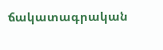ճակատագրական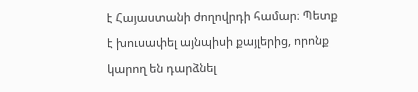է Հայաստանի ժողովրդի համար։ Պետք է խուսափել այնպիսի քայլերից, որոնք կարող են դարձնել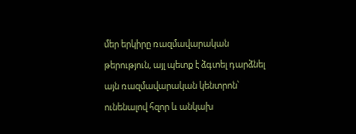մեր երկիրը ռազմավարական թերություն, այլ պետք է ձգտել դարձնել այն ռազմավարական կենտրոն՝ ունենալով հզոր և անկախ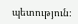պետություն։